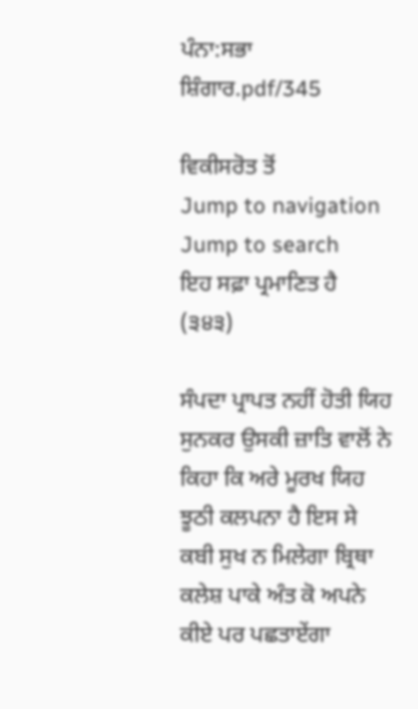ਪੰਨਾ:ਸਭਾ ਸ਼ਿੰਗਾਰ.pdf/345

ਵਿਕੀਸਰੋਤ ਤੋਂ
Jump to navigation Jump to search
ਇਹ ਸਫ਼ਾ ਪ੍ਰਮਾਣਿਤ ਹੈ
(੩੪੩)

ਸੰਪਦਾ ਪ੍ਰਾਪਤ ਨਹੀਂ ਹੋਤੀ ਯਿਹ ਸੁਨਕਰ ਉਸਕੀ ਜ਼ਾਤਿ ਵਾਲੋਂ ਨੇ ਕਿਹਾ ਕਿ ਅਰੇ ਮੂਰਖ ਯਿਹ ਝੂਠੀ ਕਲਪਨਾ ਹੈ ਇਸ ਸੇ ਕਬੀ ਸੁਖ ਨ ਮਿਲੇਗਾ ਬ੍ਰਿਥਾ ਕਲੇਸ਼ ਪਾਕੇ ਅੰਤ ਕੋ ਅਪਨੇ ਕੀਏ ਪਰ ਪਛਤਾਏਂਗਾ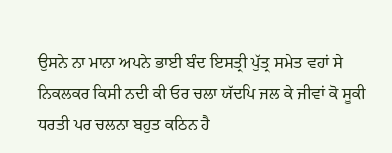ਉਸਨੇ ਨਾ ਮਾਨਾ ਅਪਨੇ ਭਾਈ ਬੰਦ ਇਸਤ੍ਰੀ ਪੁੱਤ੍ਰ ਸਮੇਤ ਵਹਾਂ ਸੇ ਨਿਕਲਕਰ ਕਿਸੀ ਨਦੀ ਕੀ ਓਰ ਚਲਾ ਯੱਦਪਿ ਜਲ ਕੇ ਜੀਵਾਂ ਕੋ ਸੂਕੀ ਧਰਤੀ ਪਰ ਚਲਨਾ ਬਹੁਤ ਕਠਿਨ ਹੈ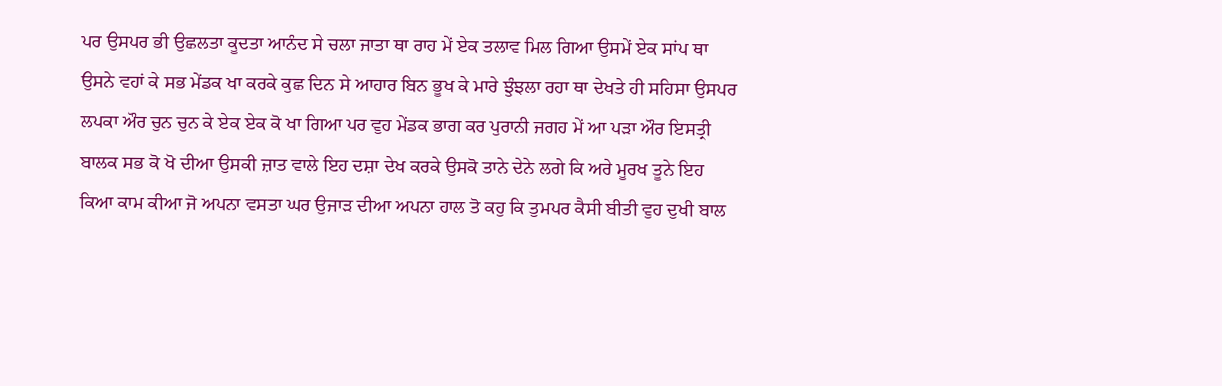ਪਰ ਉਸਪਰ ਭੀ ਉਛਲਤਾ ਕੂਦਤਾ ਆਨੰਦ ਸੇ ਚਲਾ ਜਾਤਾ ਥਾ ਰਾਹ ਮੇਂ ਏਕ ਤਲਾਵ ਮਿਲ ਗਿਆ ਉਸਮੇਂ ਏਕ ਸਾਂਪ ਥਾ ਉਸਨੇ ਵਹਾਂ ਕੇ ਸਭ ਮੇਂਡਕ ਖਾ ਕਰਕੇ ਕੁਛ ਦਿਨ ਸੇ ਆਹਾਰ ਬਿਨ ਭੂਖ ਕੇ ਮਾਰੇ ਝੁੰਝਲਾ ਰਹਾ ਥਾ ਦੇਖਤੇ ਹੀ ਸਹਿਸਾ ਉਸਪਰ ਲਪਕਾ ਔਰ ਚੁਨ ਚੁਨ ਕੇ ਏਕ ਏਕ ਕੋ ਖਾ ਗਿਆ ਪਰ ਵੁਹ ਮੇਂਡਕ ਭਾਗ ਕਰ ਪੁਰਾਨੀ ਜਗਹ ਮੇਂ ਆ ਪੜਾ ਔਰ ਇਸਤ੍ਰੀ ਬਾਲਕ ਸਭ ਕੋ ਖੋ ਦੀਆ ਉਸਕੀ ਜ਼ਾਤ ਵਾਲੇ ਇਹ ਦਸ਼ਾ ਦੇਖ ਕਰਕੇ ਉਸਕੋ ਤਾਨੇ ਦੇਨੇ ਲਗੇ ਕਿ ਅਰੇ ਮੂਰਖ ਤੂਨੇ ਇਹ ਕਿਆ ਕਾਮ ਕੀਆ ਜੋ ਅਪਨਾ ਵਸਤਾ ਘਰ ਉਜਾੜ ਦੀਆ ਅਪਨਾ ਹਾਲ ਤੋ ਕਹੁ ਕਿ ਤੁਮਪਰ ਕੈਸੀ ਬੀਤੀ ਵੁਹ ਦੁਖੀ ਬਾਲ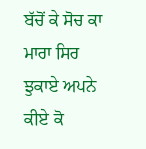ਬੱਚੋਂ ਕੇ ਸੋਚ ਕਾ ਮਾਰਾ ਸਿਰ ਝੁਕਾਏ ਅਪਨੇ ਕੀਏ ਕੋ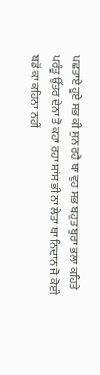ਪਛਤਾਏ ਹੂਏ ਸਭ ਕੀ ਸੁਨ ਰਹੈ ਥਾ ਵੁਹ ਸਭ ਬਹੁਤ ਬੁਰਾ ਭਲਾ ਕਹਿਤੇ ਪਰੰਤੂ ਉੱਤਰ ਦੇਨਾ ਤੋ ਕਹਾਂ ਰਹਾ ਸਾਂਸ ਭੀ ਨਾ ਲੇਤਾ ਥਾ ਨਿਦਾਨ ਜੋ ਕੋਈ ਬਡੋਂ ਕਾ ਕਹਿਨਾ ਨਹੀਂ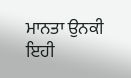ਮਾਨਤਾ ਉਨਕੀ ਇਹੀ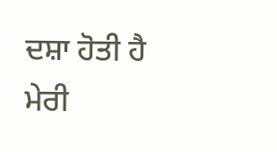ਦਸ਼ਾ ਹੋਤੀ ਹੈ ਮੇਰੀ